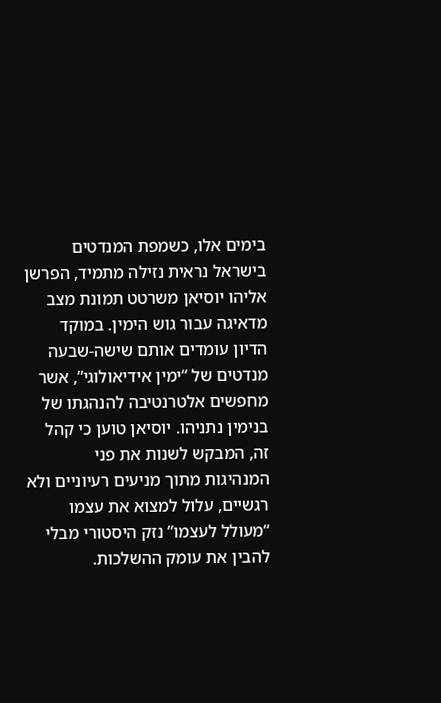בימים אלו, כשמפת המנדטים בישראל נראית נזילה מתמיד, הפרשן אליהו יוסיאן משרטט תמונת מצב מדאיגה עבור גוש הימין. במוקד הדיון עומדים אותם שישה-שבעה מנדטים של “ימין אידיאולוגי”, אשר מחפשים אלטרנטיבה להנהגתו של בנימין נתניהו. יוסיאן טוען כי קהל זה, המבקש לשנות את פני המנהיגות מתוך מניעים רעיוניים ולא רגשיים, עלול למצוא את עצמו “מעולל לעצמו” נזק היסטורי מבלי להבין את עומק ההשלכות.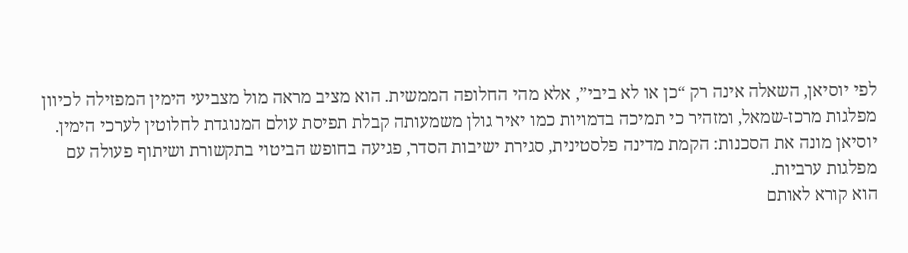לפי יוסיאן, השאלה אינה רק “כן או לא ביבי”, אלא מהי החלופה הממשית. הוא מציב מראה מול מצביעי הימין המפזילה לכיוון מפלגות מרכז-שמאל, ומזהיר כי תמיכה בדמויות כמו יאיר גולן משמעותה קבלת תפיסת עולם המנוגדת לחלוטין לערכי הימין. יוסיאן מונה את הסכנות: הקמת מדינה פלסטינית, סגירת ישיבות הסדר, פגיעה בחופש הביטוי בתקשורת ושיתוף פעולה עם מפלגות ערביות.
הוא קורא לאותם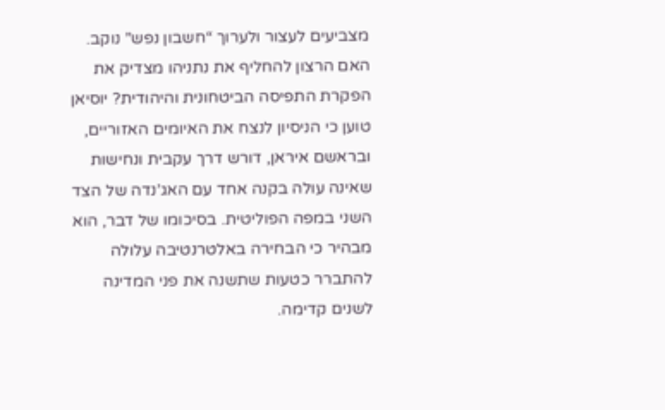מצביעים לעצור ולערוך “חשבון נפש” נוקב. האם הרצון להחליף את נתניהו מצדיק את הפקרת התפיסה הביטחונית והיהודית? יוסיאן טוען כי הניסיון לנצח את האיומים האזוריים, ובראשם איראן, דורש דרך עקבית ונחישות שאינה עולה בקנה אחד עם האג’נדה של הצד השני במפה הפוליטית. בסיכומו של דבר, הוא מבהיר כי הבחירה באלטרנטיבה עלולה להתברר כטעות שתשנה את פני המדינה לשנים קדימה.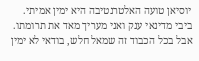יוסיאן טועה האלטרנטיבה היא ימין אמיתי. ביבי מדינאי ענק ואני מעריך מאד את תרומתו. אבל בכל הכבוד זה שמאל חלש, בודאי לא ימין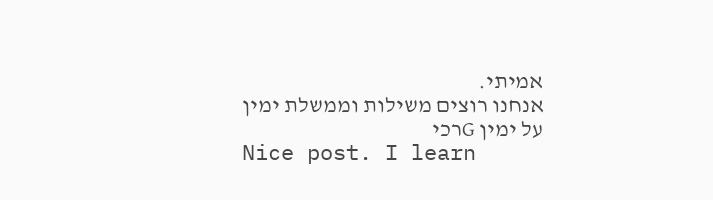אמיתי.
אנחנו רוצים משילות וממשלת ימין על ימין Gרכי
Nice post. I learn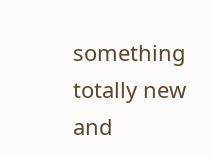something totally new and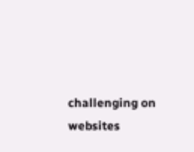challenging on websites